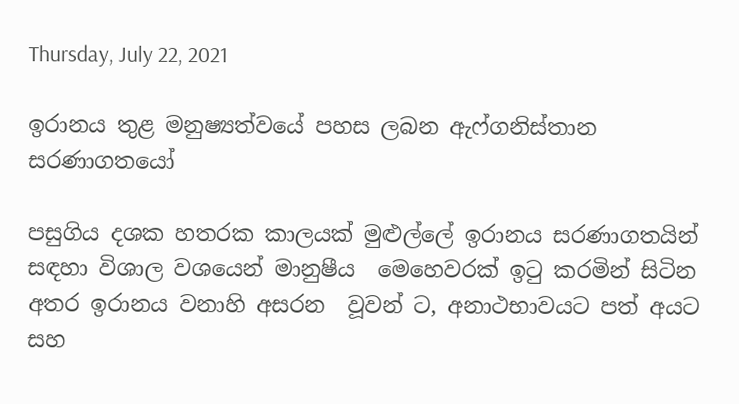Thursday, July 22, 2021

ඉරානය තුළ මනුෂ්‍යත්වයේ පහස ලබන ඇෆ්ගනිස්තාන සරණාගතයෝ

පසුගිය දශක හතරක කාලයක් මුළුල්ලේ ඉරානය සරණාගතයින්   සඳහා විශාල වශයෙන් මානුෂීය  මෙහෙවරක් ඉටු කරමින් සිටින අතර ඉරානය වනාහි අසරන  වූවන් ට, අනාථභාවයට පත් අයට සහ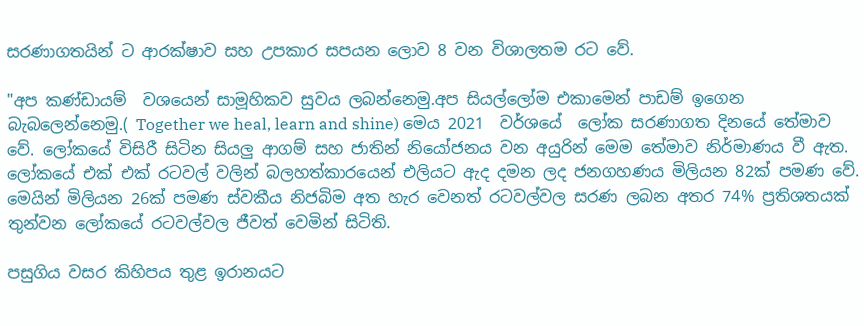සරණාගතයින් ට ආරක්ෂාව සහ උපකාර සපයන ලොව 8 වන විශාලතම රට වේ.

"අප කණ්ඩායම්  වශයෙන් සාමූහිකව සුවය ලබන්නෙමු.අප සියල්ලෝම එකාමෙන් පාඩම් ඉගෙන බැබලෙන්නෙමු.( Together we heal, learn and shine) මෙය 2021  වර්ශයේ  ලෝක සරණාගත දිනයේ තේමාව වේ. ලෝකයේ විසිරී සිටින සියලු ආගම් සහ ජාතින් නියෝජනය වන අයුරින් මෙම තේමාව නිර්මාණය වී ඇත. ලෝකයේ එක් එක් රටවල් වලින් බලහත්කාරයෙන් එලියට ඇද දමන ලද ජනගහණය මිලියන 82ක් පමණ වේ. මෙයින් මිලියන 26ක් පමණ ස්වකීය නිජබිම අත හැර වෙනත් රටවල්වල සරණ ලබන අතර 74% ප්‍රතිශතයක් තුන්වන ලෝකයේ රටවල්වල ජීවත් වෙමින් සිටිති.

පසුගිය වසර කිහිපය තුළ ඉරානයට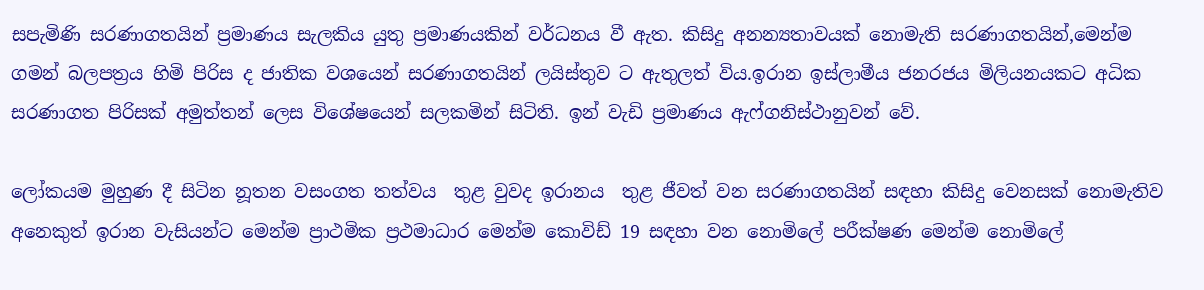සපැමිණි සරණාගතයින් ප්‍රමාණය සැලකිය යුතු ප්‍රමාණයකින් වර්ධනය වී ඇත. කිසිදු අනන්‍යතාවයක් නොමැති සරණාගතයින්,මෙන්ම ගමන් බලපත්‍රය හිමි පිරිස ද ජාතික වශයෙන් සරණාගතයින් ලයිස්තුව ට ඇතුලත් විය.ඉරාන ඉස්ලාමීය ජනරජය මිලියනයකට අධික සරණාගත පිරිසක් අමුත්තන් ලෙස විශේෂයෙන් සලකමින් සිටිති. ඉන් වැඩි ප්‍රමාණය ඇෆ්ගනිස්ථානුවන් වේ.

ලෝකයම මුහුණ දී සිටින නූතන වසංගත තත්වය  තුළ වුවද ඉරානය  තුළ ජීවත් වන සරණාගතයින් සඳහා කිසිදු වෙනසක් නොමැතිව අනෙකුත් ඉරාන වැසියන්ට මෙන්ම ප්‍රාථමික ප්‍රථමාධාර මෙන්ම කොවිඩ් 19 සඳහා වන නොමිලේ පරීක්ෂණ මෙන්ම නොමිලේ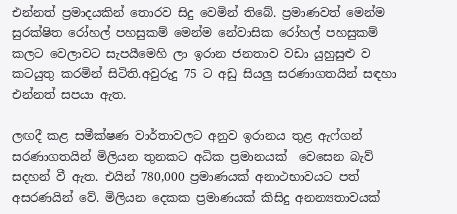එන්නත් ප්‍රමාදයකින් තොරව සිදු වෙමින් තිබේ. ප්‍රමාණවත් මෙන්ම සුරක්ෂිත රෝහල් පහසුකම් මෙන්ම නේවාසික රෝහල් පහසුකම් කලට වෙලාවට සැපයීමෙහි ලා ඉරාන ජනතාව වඩා යුහුසුළු ව කටයුතු කරමින් සිටිති.අවුරුදු 75 ට අඩු සියලු සරණාගතයින් සඳහා එන්නත් සපයා ඇත.

ලඟදී කළ සමීක්ෂණ වාර්තාවලට අනුව ඉරානය තුළ ඇෆ්ගන් සරණාගතයින් මිලියන තුනකට අධික ප්‍රමානයක්  වෙසෙන බැව්  සදහන් වී ඇත. එයින් 780,000 ප්‍රමාණයක් අනාථභාවයට පත් අසරණයින් වේ. මිලියන දෙකක ප්‍රමාණයක් කිසිදු අනන්‍යතාවයක්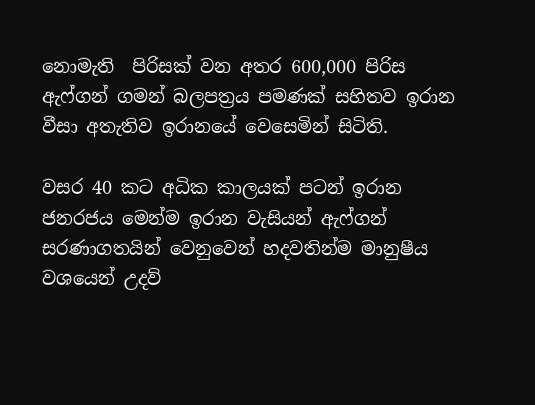නොමැති  පිරිසක් වන අතර 600,000 පිරිස ඇෆ්ගන් ගමන් බලපත්‍රය පමණක් සහිතව ඉරාන වීසා අතැතිව ඉරානයේ වෙසෙමින් සිටිති.

වසර 40 කට අධික කාලයක් පටන් ඉරාන ජනරජය මෙන්ම ඉරාන වැසියන් ඇෆ්ගන් සරණාගතයින් වෙනුවෙන් හදවතින්ම මානුෂීය වශයෙන් උදව්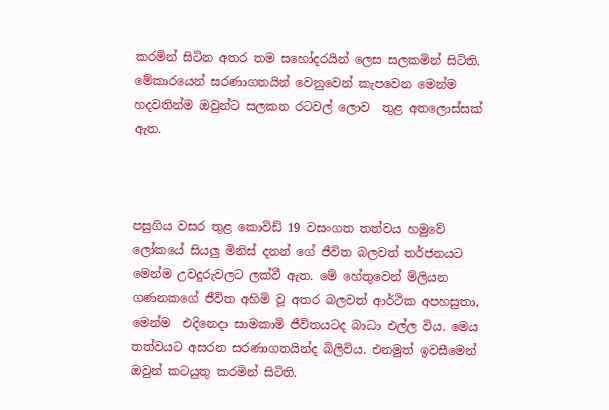කරමින් සිටින අතර තම සහෝදරයින් ලෙස සලකමින් සිටිති. මේකාරයෙන් සරණාගතයින් වෙනුවෙන් කැපවෙන මෙන්ම හදවතින්ම ඔවුන්ට සලකන රටවල් ලොව  තුළ අතලොස්සක් ඇත.



පසුගිය වසර තුළ කොවිඩ් 19 වසංගත තත්වය හමුවේ ලෝකයේ සියලු මිනිස් දනන් ගේ ජීවිත බලවත් තර්ජනයට මෙන්ම උවදුරුවලට ලක්වී ඇත. මේ හේතුවෙන් ම්ලියන ගණනකගේ ජීවිත අහිමි වූ අතර බලවත් ආර්ථික අපහසුතා, මෙන්ම  එදිනෙදා සාමකාමි ජීවිතයටද බාධා එල්ල විය. මෙය තත්වයට අසරන සරණාගතයින්ද බිලිවිය. එනමුත් ඉවසීමෙන් ඔවුන් කටයුතු කරමින් සිටිති.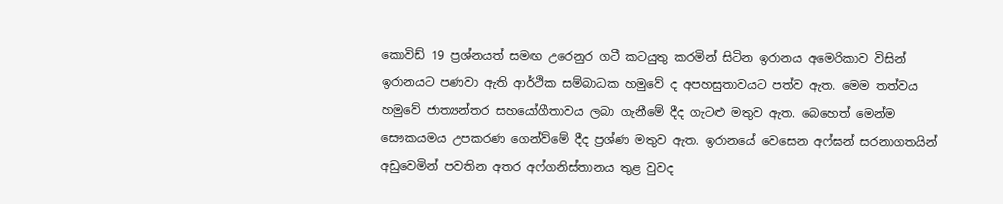කොවිඩ් 19 ප්‍රශ්නයත් සමඟ උරෙනුර ගටී කටයුතු කරමින් සිටින ඉරානය අමෙරිකාව විසින් ඉරානයට පණවා ඇති ආර්ථික සම්බාධක හමුවේ ද අපහසුතාවයට පත්ව ඇත. මෙම තත්වය හමුවේ ජාත්‍යන්තර සහයෝගීතාවය ලබා ගැනීමේ දීද ගැටළු මතුව ඇත. බෙහෙත් මෙන්ම සෞකයමය උපකරණ ගෙන්ව්මේ දීද ප්‍රශ්ණ මතුව ඇත. ඉරානයේ වෙසෙන අෆ්ඝන් සරනාගතයින් අඩුවෙමින් පවතින අතර අෆ්ගනිස්තානය තුළ වුවද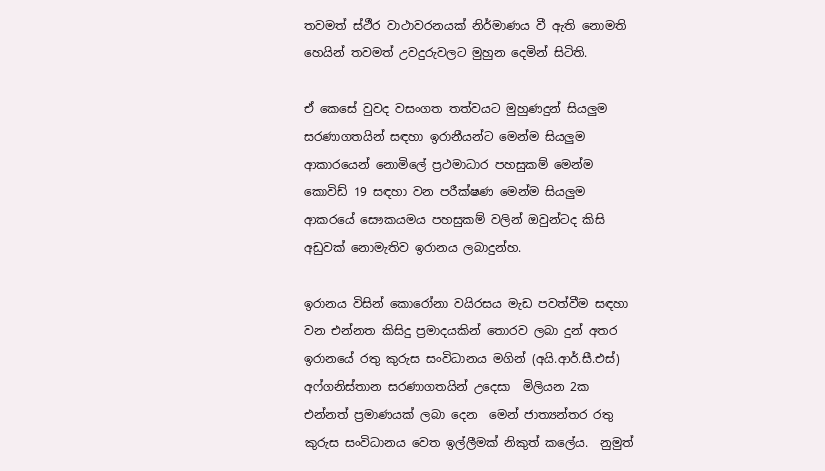තවමත් ස්ථීර වාථාවරනයක් නිර්මාණය වී ඇති නොමති හෙයින් තවමත් උවදුරුවලට මුහුන දෙමින් සිටිති.

ඒ කෙසේ වුවද වසංගත තත්වයට මුහුණදුන් සියලුම සරණාගතයින් සඳහා ඉරානීයන්ට මෙන්ම සියලුම ආකාරයෙන් නොමිලේ ප්‍රථමාධාර පහසුකම් මෙන්ම කොවිඩ් 19 සඳහා වන පරීක්ෂණ මෙන්ම සියලුම ආකරයේ සෞකයමය පහසුකම් වලින් ඔවුන්ටද කිසි අඩුවක් නොමැතිව ඉරානය ලබාදුන්හ.

ඉරානය විසින් කොරෝනා වයිරසය මැඩ පවත්වීම සඳහා වන එන්නත කිසිදු ප්‍රමාදයකින් තොරව ලබා දුන් අතර ඉරානයේ රතු කුරුස සංවිධානය මගින් (අයි.ආර්.සී.එස්) අෆ්ගනිස්තාන සරණාගතයින් උදෙසා  මිලියන 2ක එන්නත් ප්‍රමාණයක් ලබා දෙන  මෙන් ජාත්‍යන්තර රතු කුරුස සංවිධානය වෙත ඉල්ලීමක් නිකුත් කලේය.  නුමුත්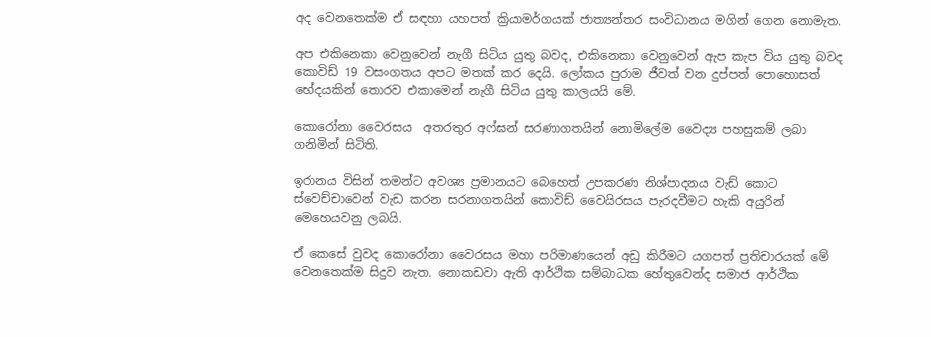අද වෙනතෙක්ම ඒ සඳහා යහපත් ක්‍රියාමර්ගයක් ජාත්‍යන්තර සංවිධානය මගින් ගෙන නොමැත.

අප එකිනෙකා වෙනුවෙන් නැගී සිටිය යුතු බවද, එකිනෙකා වෙනුවෙන් ඇප කැප විය යුතු බවද කොවිඩ් 19 වසංගතය අපට මතක් කර දෙයි. ලෝකය පුරාම ජීවත් වන දුප්පත් පොහොසත් භේදයකින් තොරව එකාමෙන් නැගී සිටිය යුතු කාලයයි මේ.

කොරෝනා වෛරසය  අතරතුර අෆ්ඝන් සරණාගතයින් නොමිලේම වෛද්‍ය පහසුකම් ලබා ගනිමින් සිටිති.

ඉරානය විසින් තමන්ට අවශ්‍ය ප්‍රමානයට බෙහෙත් උපකරණ නිශ්පාදනය වැඩ් කොට ස්වෙච්චාවෙන් වැඩ කරන සරනාගතයින් කොවිඩ් වෛයිරසය පැරදවීමට හැකි අයුරින් මෙහෙයවනු ලබයි.

ඒ කෙසේ වුවද කොරෝනා වෛරසය මහා පරිමාණයෙන් අඩු කිරීමට යගපත් ප්‍රතිචාරයක් මේ වෙනතෙක්ම සිදුව නැත. නොකඩවා ඇති ආර්ථික සම්බාධක හේතුවෙන්ද සමාජ ආර්ථික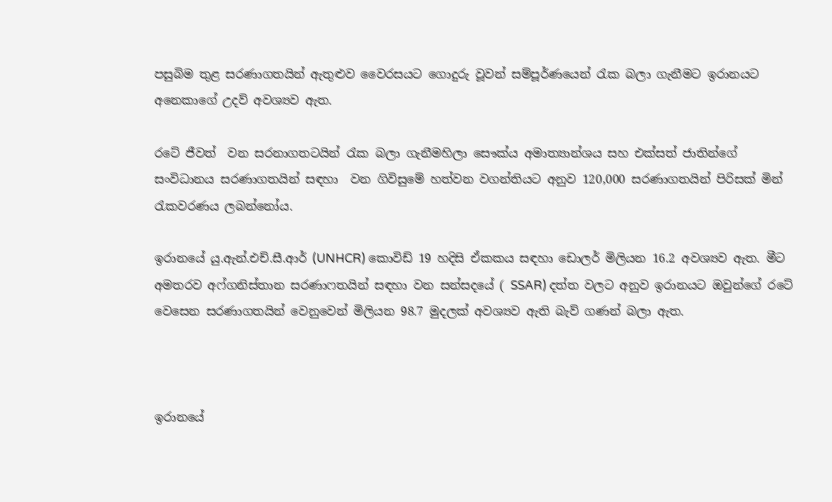පසුබිම තුළ සරණාගතයින් ඇතුළුව වෛරසයට ගොදුරු වූවන් සම්පූර්ණයෙන් රැක බලා ගැනීමට ඉරානයට අනෙකාගේ උදව් අවශ්‍යව ඇත.

රටේ ජීවත්  වන සරනාගතටයින් රැක බලා ගැනීමහිලා සෞක්ය අමාත්‍යාන්ශය සහ එක්සත් ජාතින්ගේ සංවිධානය සරණාගතයින් සඳහා  වන ගිවිසුමේ හත්වන වගන්තියට අනුව 120,000 සරණාගතයින් පිරිසක් මින් රැකවරණය ලබන්නෝය.

ඉරානයේ යු.ඇන්.එච්.සී.ආර් (UNHCR) කොවිඩ් 19 හදිසි ඒකකය සඳහා ඩොලර් මිලියන 16.2 අවශ්‍යව ඇත. මීට අමතරව අෆ්ගනිස්තාන සරණාෆතයින් සඳහා වන සන්සදයේ ( SSAR) දත්ත වලට අනුව ඉරානයට ඔවුන්ගේ රටේ  වෙසෙන සරණාගතයින් වෙනුවෙන් මිලියන 98.7 මුදලක් අවශ්‍යව ඇති බැව් ගණන් බලා ඇත.



ඉරානයේ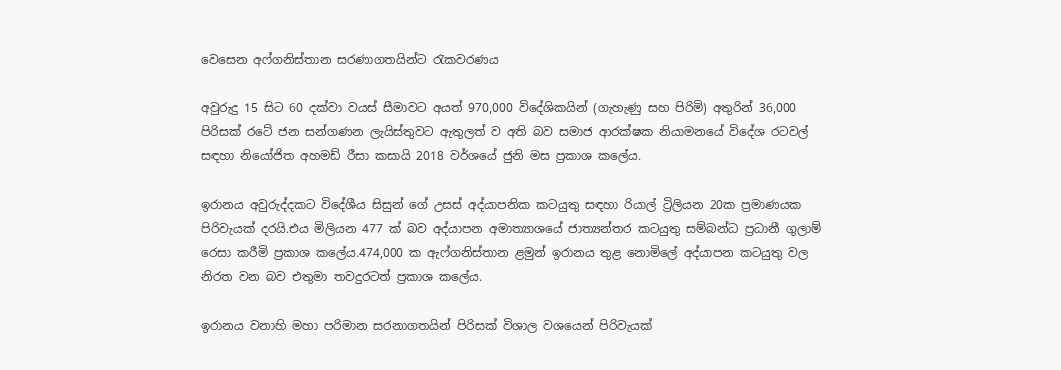වෙසෙන අෆ්ගනිස්තාන සරණාගතයින්ට රැකවරණය

අවුරුදු 15 සිට 60 දක්වා වයස් සීමාවට අයත් 970,000 විදේශිකයින් (ගැහැණු සහ පිරිමි) අතුරින් 36,000 පිරිසක් රටේ ජන සන්ගණන ලැයිස්තුවට ඇතුලත් ව අති බව සමාජ ආරක්ෂක නියාමනයේ විදේශ රටවල් සඳහා නියෝජිත අහමඩ් රීසා කසායි 2018 වර්ශයේ ජුනි මස ප්‍රකාශ කලේය.

ඉරානය අවුරුද්දකට විදේශීය සිසුන් ගේ උසස් අද්යාපනික කටයුතු සඳහා රියාල් ට්‍රිලියන 20ක ප්‍රමාණයක පිරිවැයක් දරයි.එය මිලියන 477 ක් බව අද්යාපන අමාත්‍යාශයේ ජාත්‍යන්තර කටයුතු සම්බන්ධ ප්‍රධානී ගුලාම් රෙසා කරීමි ප්‍රකාශ කලේය.474,000 ක ඇෆ්ගනිස්තාන ළමුන් ඉරානය තුළ නොමිලේ අද්යාපන කටයුතු වල නිරත වන බව එතුමා තවදුරටත් ප්‍රකාශ කලේය.

ඉරානය වනාහි මහා පරිමාන සරනාගතයින් පිරිසක් විශාල වශයෙන් පිරිවැයක්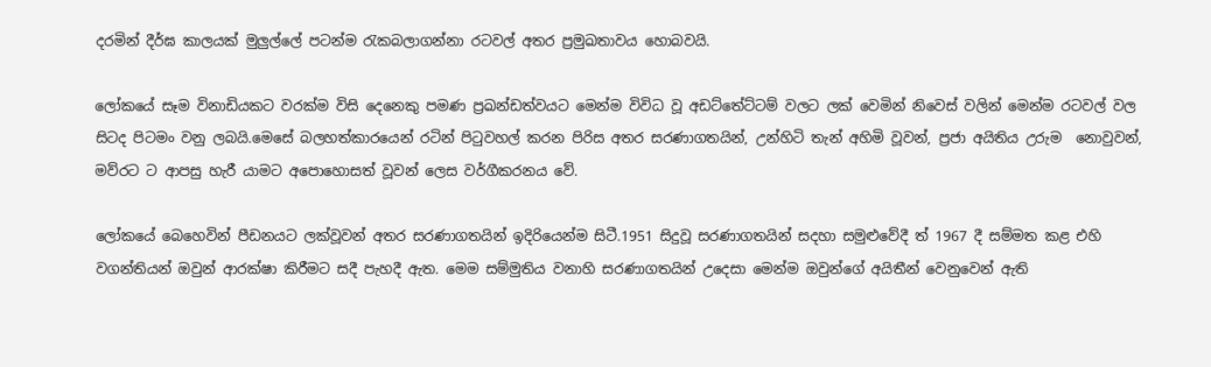දරමින් දීර්ඝ කාලයක් මුලුල්ලේ පටන්ම රැකබලාගන්නා රටවල් අතර ප්‍රමුඛතාවය හොබවයි.

ලෝකයේ සෑම විනාඩියකට වරක්ම විසි දෙනෙකු පමණ ප්‍රඛන්ඩත්වයට මෙන්ම විවිධ වූ අඩට්තේට්ටම් වලට ලක් වෙමින් නිවෙස් වලින් මෙන්ම රටවල් වල සිටද පිටමං වනු ලබයි.මෙසේ බලහත්කාරයෙන් රටින් පිටුවහල් කරන පිරිස අතර සරණාගතයින්, උන්හිටි තැන් අහිමි වූවන්, ප්‍රජා අයිතිය උරුම  නොවුවන්, මව්රට ට ආපසු හැරී යාමට අපොහොසත් වූවන් ලෙස වර්ගීකරනය වේ.

ලෝකයේ බෙහෙවින් පීඩනයට ලක්වූවන් අතර සරණාගතයින් ඉදිරියෙන්ම සිටී.1951 සිදුවූ සරණාගතයින් සදහා සමුළුවේදී ත් 1967 දී සම්මත කළ එහි වගන්තියන් ඔවුන් ආරක්ෂා කිරීමට සදී පැහදී ඇත. මෙම සම්මුතිය වනාහි සරණාගතයින් උදෙසා මෙන්ම ඔවුන්ගේ අයිතීන් වෙනුවෙන් ඇති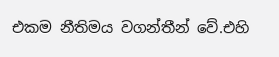එකම නීතිමය වගන්තීන් වේ.එහි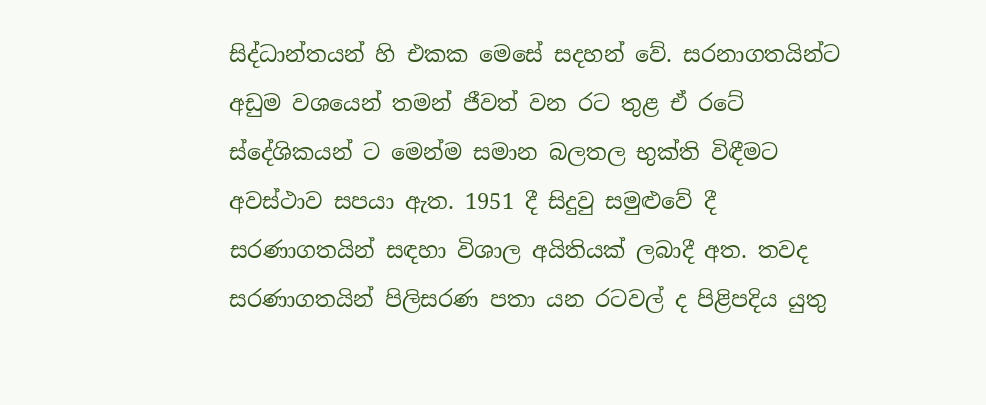සිද්ධාන්තයන් හි එකක මෙසේ සදහන් වේ. සරනාගතයින්ට අඩුම වශයෙන් තමන් ජීවත් වන රට තුළ ඒ රටේ ස්දේශිකයන් ට මෙන්ම සමාන බලතල භුක්ති විඳීමට අවස්ථාව සපයා ඇත. 1951 දී සිදුවු සමුළුවේ දී සරණාගතයින් සඳහා විශාල අයිතියක් ලබාදී අත. තවද සරණාගතයින් පිලිසරණ පතා යන රටවල් ද පිළිපදිය යුතු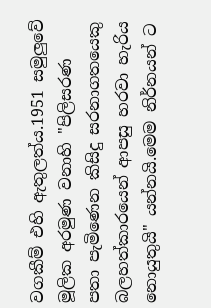වගකීම් එහි ඇතුලත්ය.1951 සමුලුවේ මූලික අරමුණ වනාහි "පිලිසරණ පතා පැමිණෙන කිසිදු සරනාගතයෙකු බලහත්කාරයෙන් ආපසු හරවා හැරිය නොයුතුයි" යන්නයි.මෙම නිර්නයන් ට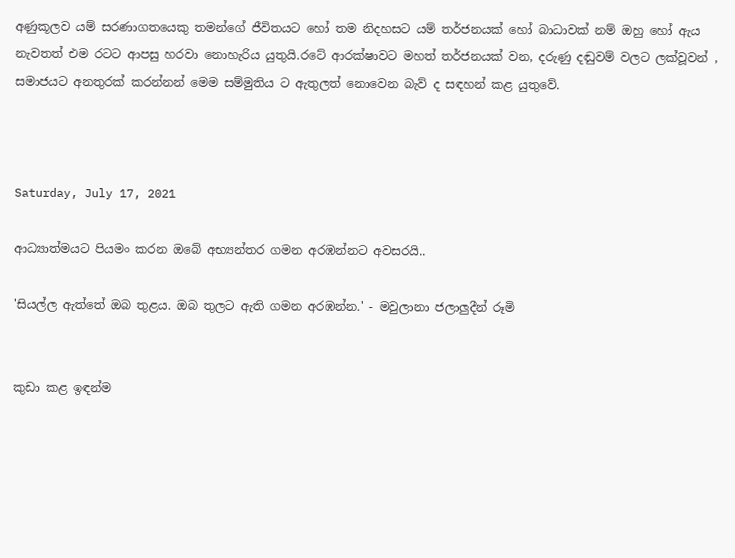අණුකූලව යම් සරණාගතයෙකු තමන්ගේ ජීවිතයට හෝ තම නිදහසට යම් තර්ජනයක් හෝ බාධාවක් නම් ඔහු හෝ ඇය නැවතත් එම රටට ආපසු හරවා නොහැරිය යුතුයි.රටේ ආරක්ෂාවට මහත් තර්ජනයක් වන, දරුණු දඬුවම් වලට ලක්වූවන් , සමාජයට අනතුරක් කරන්නන් මෙම සම්මුතිය ට ඇතුලත් නොවෙන බැව් ද සඳහන් කළ යුතුවේ.



Saturday, July 17, 2021

ආධ්‍යාත්මයට පියමං කරන ඔබේ අභ්‍යන්තර ගමන අරඹන්නට අවසරයි..

'සියල්ල ඇත්තේ ඔබ තුළය. ඔබ තුලට ඇති ගමන අරඹන්න.' - මවුලානා ජලාලුදීන් රූමි


කුඩා කළ ඉඳන්ම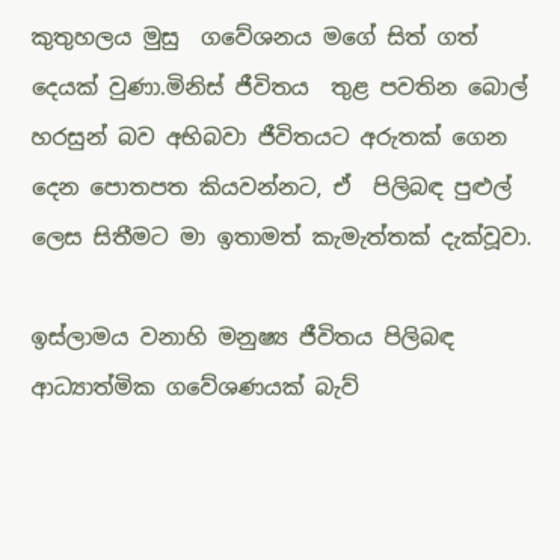කුතුහලය මුසු  ගවේශනය මගේ සිත් ගත් දෙයක් වුණා.මිනිස් ජීවිතය  තුළ පවතින බොල් හරසුන් බව අභිබවා ජීවිතයට අරුතක් ගෙන දෙන පොතපත කියවන්නට, ඒ  පිලිබඳ පුළුල් ලෙස සිතීමට මා ඉතාමත් කැමැත්තක් දැක්වූවා.

ඉස්ලාමය වනාහි මනුෂ්‍ය ජීවිතය පිලිබඳ ආධ්‍යාත්මික ගවේශණයක් බැව්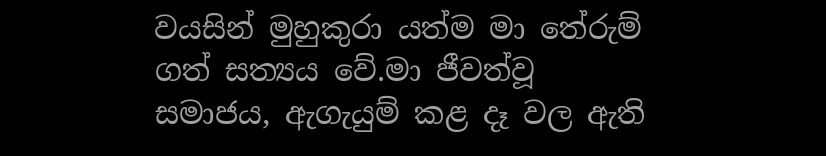වයසින් මුහුකුරා යත්ම මා තේරුම් ගත් සත්‍යය වේ.මා ජීවත්වූ සමාජය, ඇගැයුම් කළ දෑ වල ඇති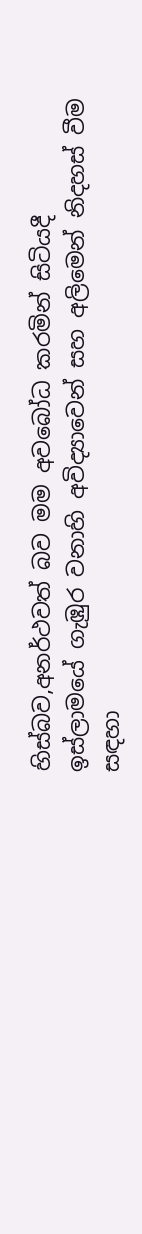හිස්බව,අනර්ථවත් බව මම අවබෝධ කරමින් සිටියදී  ඉස්ලාමයේ ගැඹුර වනාහි අවිද්‍යාවෙන් සහ අලිමෙන් නිදහස් වීම සඳහා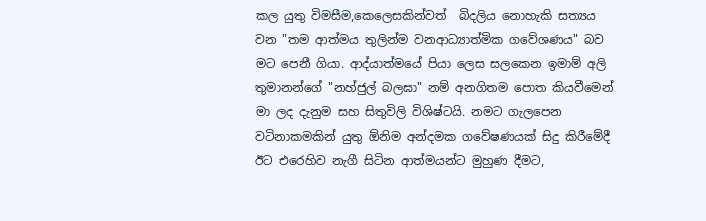කල යුතු විමසීම,කෙලෙසකින්වත්  බිදලිය නොහැකි සත්‍යය වන "තම ආත්මය තුලින්ම වනආධ්‍යාත්මික ගවේශණය" බව මට පෙනී ගියා. ආද්යාත්මයේ පියා ලෙස සලකෙන ඉමාම් අලි තුමානන්ගේ "නහ්ජුල් බලඝා" නම් අනගිතම පොත කියවීමෙන් මා ලද දැනුම සහ සිතුවිලි විශිෂ්ටයි. නමට ගැලපෙන වටිනාකමකින් යුතු ඕනිම අන්දමක ගවේෂණයක් සිදු කිරීමේදී ඊට එරෙහිව නැගී සිටින ආත්මයන්ට මුහුණ දීමට,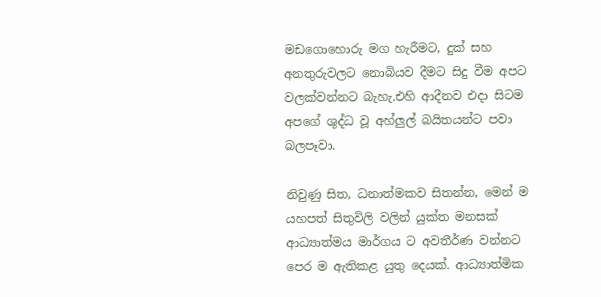මඩගොහොරු මග හැරීමට, දුක් සහ අනතුරුවලට නොබියව දීමට සිදු වීම අපට වලක්වන්නට බැහැ.එහි ආදීනව එදා සිටම අපගේ ශුද්ධ වූ අහ්ලුල් බයිතයන්ට පවා බලපෑවා.

නිවුණු සිත, ධනාත්මකව සිතන්න, මෙන් ම යහපත් සිතුවිලි වලින් යුක්ත මනසක්  ආධ්‍යාත්මය මාර්ගය ට අවතීර්ණ වන්නට පෙර ම ඇතිකළ යුතු දෙයක්. ආධ්‍යාත්මික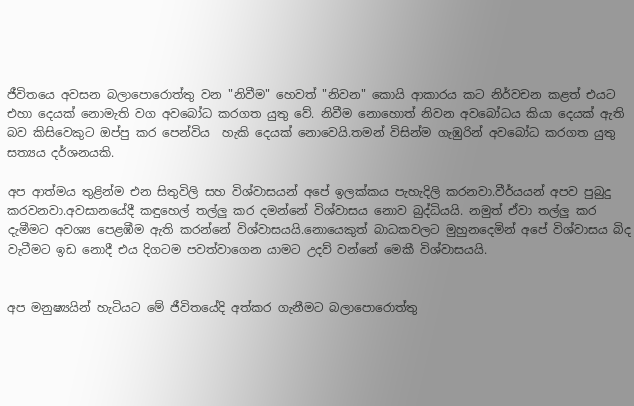ජීවිතයෙ අවසන බලාපොරොත්තු වන "නිවීම" හෙවත් "නිවන" කොයි ආකාරය කට නිර්වචන කළත් එයට එහා දෙයක් නොමැති වග අවබෝධ කරගත යුතු වේ. නිවීම නොහොත් නිවන අවබෝධය කියා දෙයක් ඇති බව කිසිවෙකුට ඔප්පු කර පෙන්විය  හැකි දෙයක් නොවෙයි.තමන් විසින්ම ගැඹුරින් අවබෝධ කරගත යුතු සත්‍යය දර්ශනයකි.

අප ආත්මය තුළින්ම එන සිතුවිලි සහ විශ්වාසයන් අපේ ඉලක්කය පැහැදිලි කරනවා.වීර්යයන් අපව පුබුදු කරවනවා.අවසානයේදී කඳුහෙල් තල්ලු කර දමන්නේ විශ්වාසය නොව බුද්ධියයි. නමුත් ඒවා තල්ලු කර දැමීමට අවශ්‍ය පෙළඹීම ඇති කරන්නේ විශ්වාසයයි.නොයෙකුත් බාධකවලට මුහුනදෙමින් අපේ විශ්වාසය බිද වැටීමට ඉඩ නොදී එය දිගටම පවත්වාගෙන යාමට උදව් වන්නේ මෙකී විශ්වාසයයි.


අප මනුෂ්‍යයින් හැටියට මේ ජීවිතයේදි අත්කර ගැනීමට බලාපොරොත්තු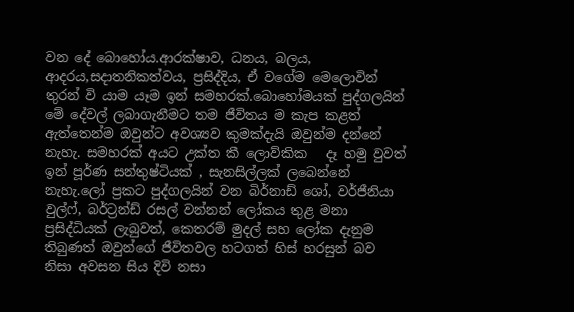වන දේ බොහෝය.ආරක්ෂාව, ධනය, බලය, ආදරය,සදාතනිකත්වය, ප්‍රසිද්දිය, ඒ වගේම මෙලොවින් තුරන් වි යාම යෑම ඉන් සමහරක්.බොහෝමයක් පුද්ගලයින් මේ දේවල් ලබාගැනීමට තම ජීවිතය ම කැප කළත් ඇත්තෙන්ම ඔවුන්ට අවශ්‍යව කුමක්දැයි ඔවුන්ම දන්නේ නැහැ. සමහරක් අයට උක්ත කී ලොව්කික   දෑ හමු වුවත් ඉන් පූර්ණ සන්තුෂ්ටියක් , සැනසිල්ලක් ලබෙන්නේ නැහැ.ලෝ ප්‍රකට පුද්ගලයින් වන බිර්නාඩ් ශෝ, වර්ජීනියා වුල්ෆ්, බර්ට්‍රන්ඩ් රසල් වන්නන් ලෝකය තුළ මනා ප්‍රසිද්ධියක් ලැබුවත්, කෙතරම් මුදල් සහ ලෝක දැනුම තිබුණත් ඔවුන්ගේ ජීවිතවල හටගත් හිස් හරසුන් බව  නිසා අවසන සිය දිවි නසා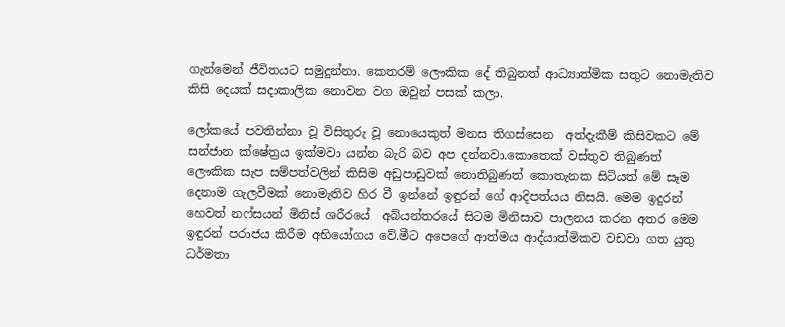ගැන්මෙන් ජීවිතයට සමුදුන්නා. කෙතරම් ලෞකික දේ තිබුනත් ආධ්‍යාත්මික සතුට නොමැතිව කිසි දෙයක් සදාකාලික නොවන වග ඔවුන් පසක් කලා.

ලෝකයේ පවතින්නා වූ විසිතුරු වූ නොයෙකුත් මනස තිගස්සෙන  අත්දැකීම් කිසිවකට මේ සන්ජාන ක්ෂේත්‍රය ඉක්මවා යන්න බැරි බව අප දන්නවා.කොතෙක් වස්තුව තිබුණත් ලෞකික සැප සම්පත්වලින් කිසිම අඩුපාඩුවක් නොතිබුණත් කොතැනක සිටියත් මේ සෑම දෙනාම ගැලවීමක් නොමැතිව හිර වී ඉන්නේ ඉඳුරන් ගේ ආදිපත්යය නිසයි. මෙම ඉදුරන් හෙවත් නෆ්සයන් මිනිස් ශරීරයේ  අබ්යන්තරයේ සිටම මිනිසාව පාලනය කරන අතර මෙම ඉඳුරන් පරාජය කිරීම අභියෝගය වේ.මීට අපෙගේ ආත්මය ආද්යාත්මිකව වඩවා ගත යුතු ධර්මතා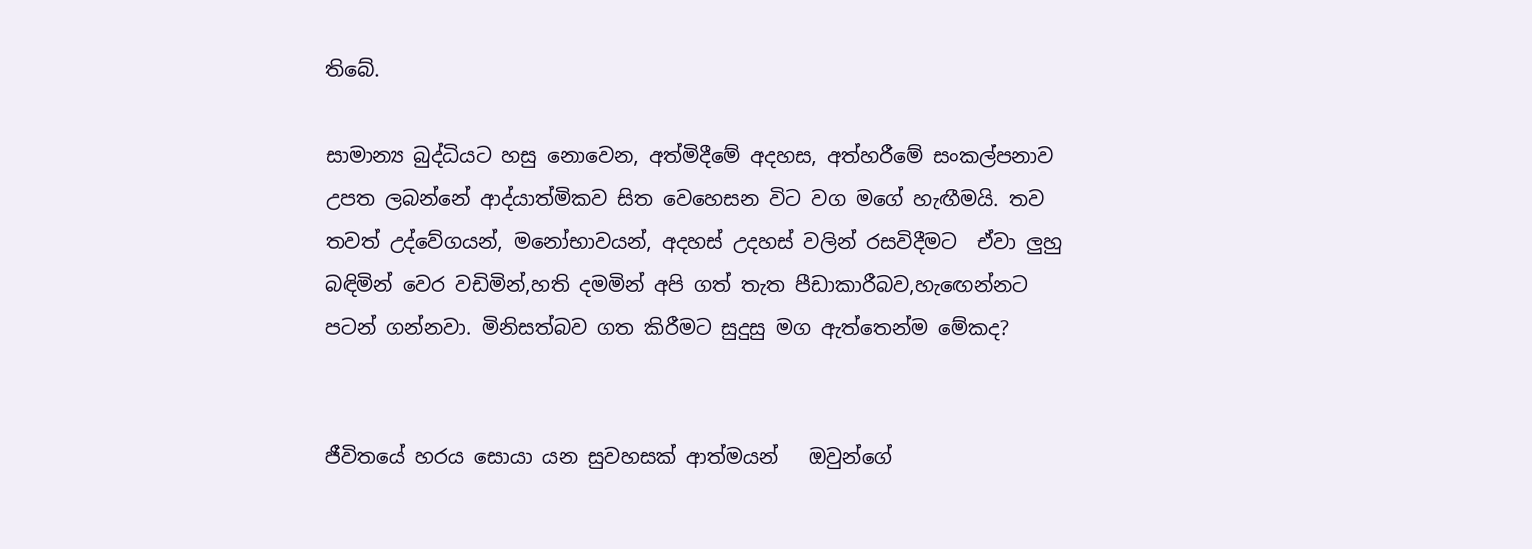තිබේ.

සාමාන්‍ය බුද්ධියට හසු නොවෙන, අත්මිදීමේ අදහස, අත්හරීමේ සංකල්පනාව උපත ලබන්නේ ආද්යාත්මිකව සිත වෙහෙසන විට වග මගේ හැඟීමයි. තව තවත් උද්වේගයන්, මනෝභාවයන්, අදහස් උදහස් වලින් රසවිදීමට  ඒවා ලුහු බඳිමින් වෙර වඩිමින්,හති දමමින් අපි ගත් තැත පීඩාකාරීබව,හැඟෙන්නට පටන් ගන්නවා. මිනිසත්බව ගත කිරීමට සුදුසු මග ඇත්තෙන්ම මේකද?


ජීවිතයේ හරය සොයා යන සුවහසක් ආත්මයන්   ඔවුන්ගේ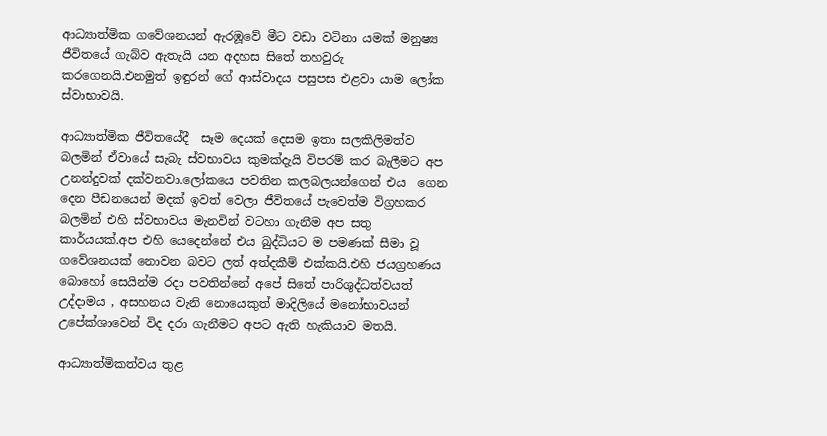ආධ්‍යාත්මික ගවේශනයන් ඇරඹූවේ මීට වඩා වටිනා යමක් මනුෂ්‍ය ජීවිතයේ ගැබ්ව ඇතැයි යන අදහස සිතේ තහවුරු කරගෙනයි.එනමුත් ඉඳුරන් ගේ ආස්වාදය පසුපස එළවා යාම ලෝක ස්වාභාවයි.

ආධ්‍යාත්මික ජීවිතයේදී  සෑම දෙයක් දෙසම ඉතා සලකිලිමත්ව බලමින් ඒවායේ සැබැ ස්වභාවය කුමක්දැයි විපරම් කර බැලීමට අප උනන්දුවක් දක්වනවා.ලෝකයෙ පවතින කලබලයන්ගෙන් එය  ගෙන දෙන පීඩනයෙන් මදක් ඉවත් වෙලා ජීවිතයේ පැවෙත්ම විග්‍රහකර බලමින් එහි ස්වභාවය මැනවින් වටහා ගැනීම අප සතු කාර්යයක්.අප එහි යෙදෙන්නේ එය බුද්ධියට ම පමණක් සීමා වූ ගවේශනයක් නොවන බවට ලත් අත්දකීම් එක්කයි.එහි ජයග්‍රහණය බොහෝ සෙයින්ම රදා පවතින්නේ අපේ සිතේ පාරිශුද්ධත්වයත්  උද්දාමය , අසහනය වැනි නොයෙකුත් මාදිලියේ මනෝභාවයන් උපේක්ශාවෙන් විද දරා ගැනීමට අපට ඇති හැකියාව මතයි.

ආධ්‍යාත්මිකත්වය තුළ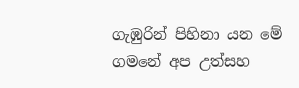ගැඹුරින් පිහිනා යන මේ ගමනේ අප උත්සහ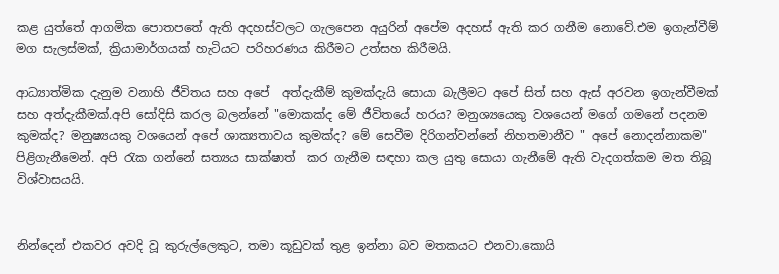කළ යුත්තේ ආගමික පොතපතේ ඇති අදහස්වලට ගැලපෙන අයුරින් අපේම අදහස් ඇති කර ගනීම නොවේ.එම ඉගැන්වීම් මග සැලස්මක්, ක්‍රියාමාර්ගයක් හැටියට පරිහරණය කිරීමට උත්සහ කිරීමයි.

ආධ්‍යාත්මික දැනුම වනාහි ජීවිතය සහ අපේ  අත්දැකීම් කුමක්දැයි සොයා බැලීමට අපේ සිත් සහ ඇස් අරවන ඉගැන්වීමක් සහ අත්දැකීමක්.අපි සෝදිසි කරල බලන්නේ "මොකක්ද මේ ජීවිතයේ හරය? මනුශ්‍යයෙකු වශයෙන් මගේ ගමනේ පදනම කුමක්ද? මනුෂ්‍යයකු වශයෙන් අපේ ශාක්‍යතාවය කුමක්ද? මේ සෙවීම දිරිගන්වන්නේ නිහතමානීව " අපේ නොදන්නාකම" පිළිගැනීමෙන්. අපි රැක ගන්නේ සත්‍යය සාක්ෂාත්  කර ගැනීම සඳහා කල යුතු සොයා ගැනීමේ ඇති වැදගත්කම මත තිබූ විශ්වාසයයි.


නින්දෙන් එකවර අවදි වූ කුරුල්ලෙකුට, තමා කූඩුවක් තුළ ඉන්නා බව මතකයට එනවා.කොයි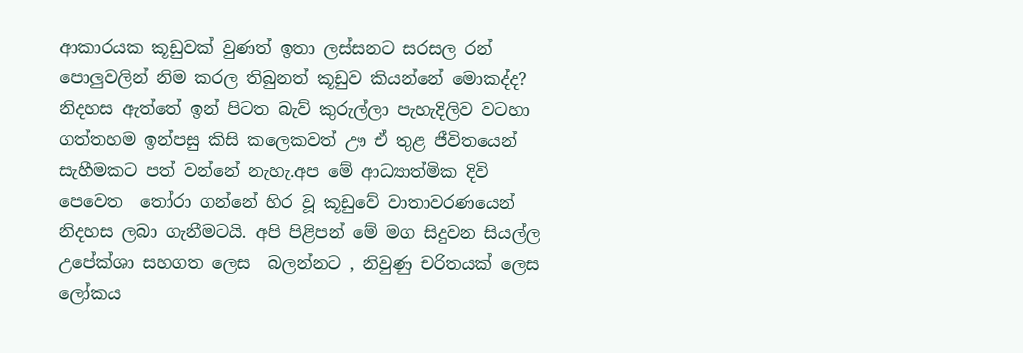ආකාරයක කූඩුවක් වුණත් ඉතා ලස්සනට සරසල රන් පොලුවලින් නිම කරල තිබුනත් කූඩුව කියන්නේ මොකද්ද? නිදහස ඇත්තේ ඉන් පිටත බැව් කුරුල්ලා පැහැදිලිව වටහා ගත්තහම ඉන්පසු කිසි කලෙකවත් ඌ ඒ තුළ ජීවිතයෙන් සැහීමකට පත් වන්නේ නැහැ.අප මේ ආධ්‍යාත්මික දිවි පෙවෙත  තෝරා ගන්නේ හිර වූ කූඩුවේ වාතාවරණයෙන් නිදහස ලබා ගැනීමටයි. අපි පිළිපන් මේ මග සිදුවන සියල්ල උපේක්ශා සහගත ලෙස  බලන්නට , නිවුණු චරිතයක් ලෙස ලෝකය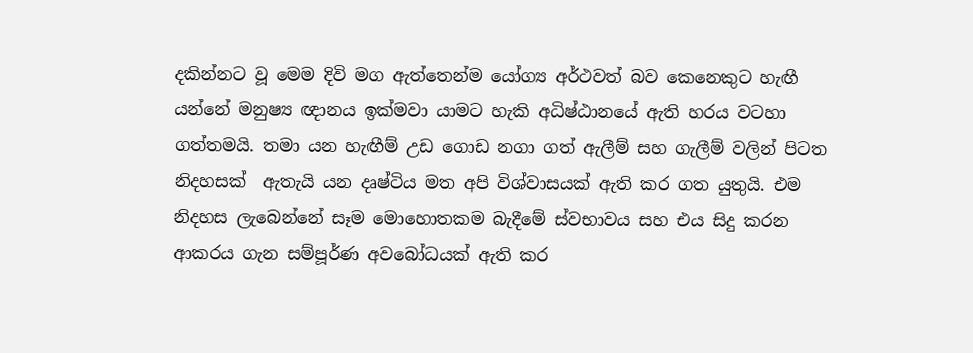දකින්නට වූ මෙම දිවි මග ඇත්තෙන්ම යෝග්‍ය අර්ථවත් බව කෙනෙකුට හැඟී යන්නේ මනුෂ්‍ය ඥානය ඉක්මවා යාමට හැකි අධිෂ්ඨානයේ ඇති හරය වටහා ගත්තමයි. තමා යන හැඟීම් උඩ ගොඩ නගා ගත් ඇලීම් සහ ගැලීම් වලින් පිටත නිදහසක්  ඇතැයි යන දෘෂ්ටිය මත අපි විශ්වාසයක් ඇති කර ගත යුතුයි. එම නිදහස ලැබෙන්නේ සෑම මොහොතකම බැදීමේ ස්වභාවය සහ එය සිදු කරන ආකරය ගැන සම්පූර්ණ අවබෝධයක් ඇති කර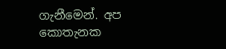ගැනීමෙන්. අප කොතැනක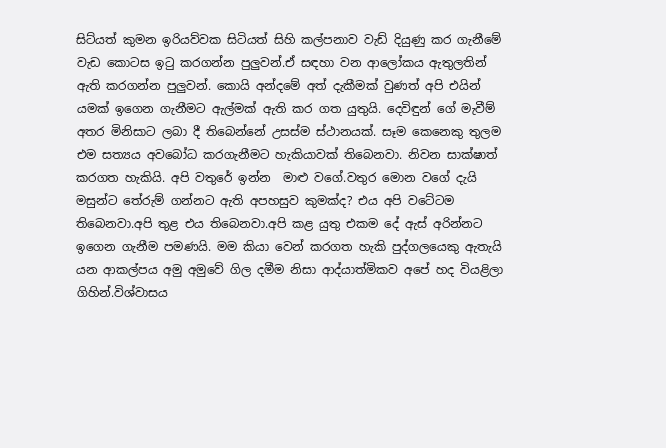සිට්යත් කුමන ඉරියව්වක සිටියත් සිහි කල්පනාව වැඩ් දියුණු කර ගැනීමේ වැඩ කොටස ඉටු කරගන්න පුලුවන්.ඒ සඳහා වන ආලෝකය ඇතුලතින් ඇති කරගන්න පුලුවන්. කොයි අන්දමේ අත් දැකීමක් වුණත් අපි එයින් යමක් ඉගෙන ගැනීමට ඇල්මක් ඇති කර ගත යුතුයි. දෙවිඳුන් ගේ මැවීම් අතර මිනිසාට ලබා දී තිබෙන්නේ උසස්ම ස්ථානයක්. සෑම කෙනෙකු තුලම එම සත්‍යය අවබෝධ කරගැනීමට හැකියාවක් තිබෙනවා. නිවන සාක්ෂාත් කරගත හැකියි. අපි වතුරේ ඉන්න  මාළු වගේ.වතුර මොන වගේ දැයි මසුන්ට තේරුම් ගන්නට ඇති අපහසුව කුමක්ද? එය අපි වටේටම තිබෙනවා.අපි තුළ එය තිබෙනවා.අපි කළ යුතු එකම දේ ඇස් අරින්නට ඉගෙන ගැනීම පමණයි. මම කියා වෙන් කරගත හැකි පුද්ගලයෙකු ඇතැයි යන ආකල්පය අමු අමුවේ ගිල දමීම නිසා ආද්යාත්මිකව අපේ හද වියළිලා ගිහින්.විශ්වාසය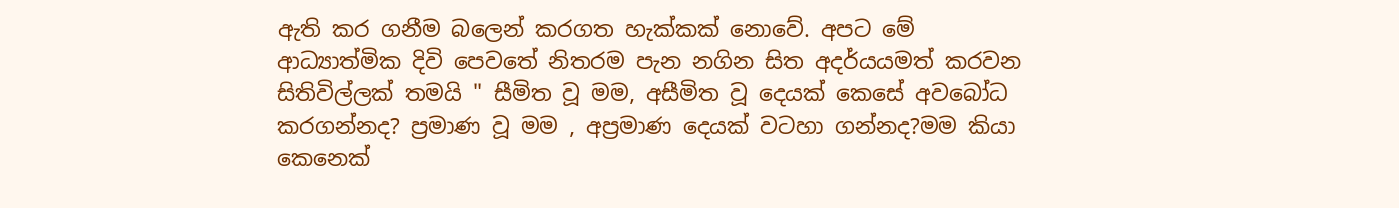ඇති කර ගනීම බලෙන් කරගත හැක්කක් නොවේ. අපට මේ ආධ්‍යාත්මික දිවි පෙවතේ නිතරම පැන නගින සිත අදර්යයමත් කරවන සිතිවිල්ලක් තමයි " සීමිත වූ මම, අසීමිත වූ දෙයක් කෙසේ අවබෝධ කරගන්නද? ප්‍රමාණ වූ මම , අප්‍රමාණ දෙයක් වටහා ගන්නද?මම කියා කෙනෙක්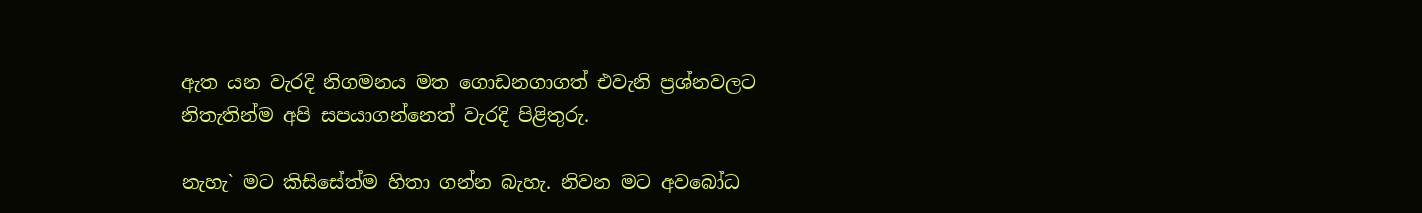ඇත යන වැරදි නිගමනය මත ගොඩනගාගත් එවැනි ප්‍රශ්නවලට නිතැතින්ම අපි සපයාගන්නෙත් වැරදි පිළිතුරු.

නැහැ` මට කිසිසේත්ම හිතා ගන්න බැහැ. නිවන මට අවබෝධ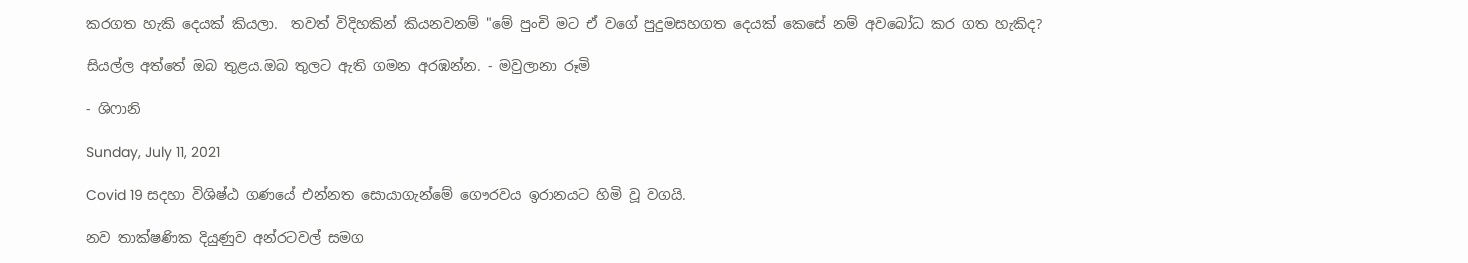කරගත හැකි දෙයක් කියලා.  තවත් විදිහකින් කියනවනම් "මේ පුංචි මට ඒ වගේ පුදුමසහගත දෙයක් කෙසේ නම් අවබෝධ කර ගත හැකිද?

සියල්ල අත්තේ ඔබ තුළය.ඔබ තුලට ඇති ගමන අරඹන්න. - මවුලානා රූමි

- ශිෆානි

Sunday, July 11, 2021

Covid 19 සදහා විශිෂ්ඨ ගණයේ එන්නත සොයාගැන්මේ ගෞරවය ඉරානයට හිමි වූ‌ වගයි.

නව තාක්ෂණික දියුණුව අන්‌රටවල් සමග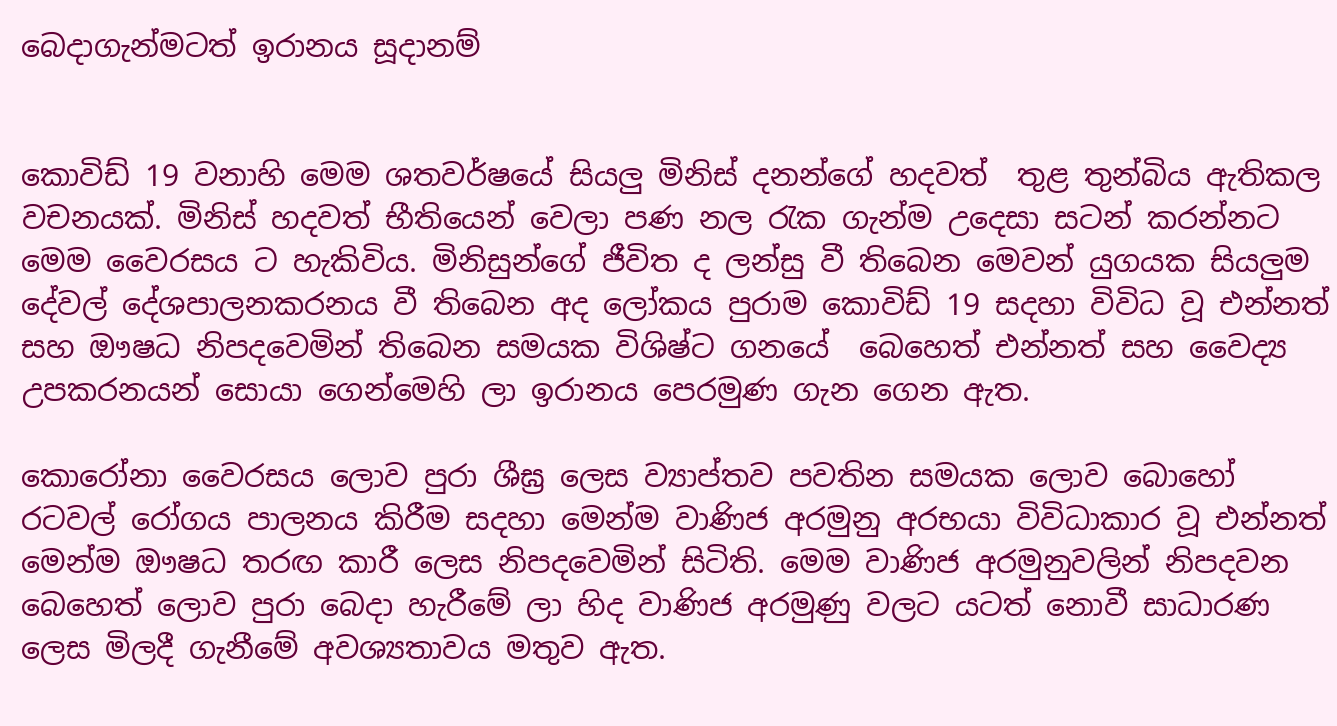බෙදාගැන්මටත්‌ ඉරානය‌ සූදානම්


කොවිඩ් 19 වනාහි මෙම ශතවර්ෂයේ සියලු මිනිස් දනන්ගේ හදවත්  තුළ තුන්බිය ඇතිකල වචනයක්. මිනිස් හදවත් භීතියෙන් වෙලා පණ නල රැක ගැන්ම උදෙසා සටන් කරන්නට මෙම වෛරසය ට හැකිවිය. මිනිසුන්ගේ ජීවිත ද ලන්සු වී තිබෙන මෙවන් යුගයක සියලුම දේවල් දේශපාලනකරනය වී තිබෙන අද ලෝකය පුරාම කොවිඩ් 19 සදහා විවිධ වූ එන්නත් සහ ඖෂධ නිපදවෙමින් තිබෙන සමයක විශිෂ්ට ගනයේ  බෙහෙත් එන්නත් සහ වෛද්‍ය උපකරනයන් සොයා ගෙන්මෙහි ලා ඉරානය පෙරමුණ ගැන ගෙන ඇත.

කොරෝනා වෛරසය ලොව පුරා ශීඝ්‍ර ලෙස ව්‍යාප්තව පවතින සමයක ලොව බොහෝ රටවල් රෝගය පාලනය කිරීම සදහා මෙන්ම වාණිජ අරමුනු අරභයා විවිධාකාර වූ එන්නත් මෙන්ම ඖෂධ තරඟ කාරී ලෙස නිපදවෙමින් සිටිති. මෙම වාණිජ අරමුනුවලින් නිපදවන බෙහෙත් ලොව පුරා බෙදා හැරීමේ ලා හිද වාණිජ අරමුණු වලට යටත් නොවී සාධාරණ ලෙස මිලදී ගැනීමේ අවශ්‍යතාවය මතුව ඇත.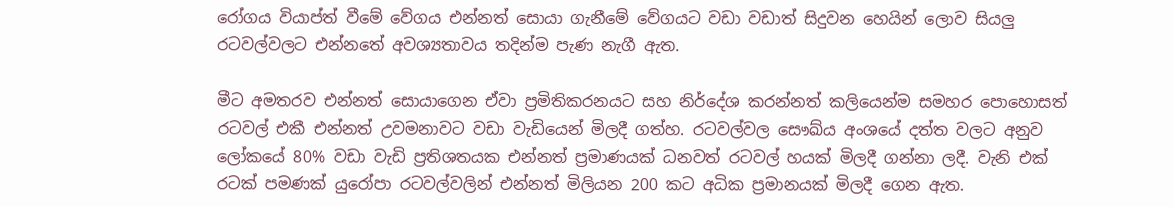රෝගය වියාප්ත් වීමේ වේගය එන්නත් සොයා ගැනීමේ වේගයට වඩා වඩාත් සිදුවන හෙයින් ලොව සියලු රටවල්වලට එන්නතේ අවශ්‍යතාවය තදින්ම පැණ නැගී ඇත.

මීට අමතරව එන්නත් සොයාගෙන ඒවා ප්‍රමිතිකරනයට සහ නිර්දේශ කරන්නත් කලියෙන්ම සමහර පොහොසත් රටවල් එකී එන්නත් උවමනාවට වඩා වැඩියෙන් මිලදී ගත්හ. රටවල්වල සෞඛ්ය අංශයේ දත්ත වලට අනුව ලෝකයේ 80% වඩා වැඩි ප්‍රතිශතයක එන්නත් ප්‍රමාණයක් ධනවත් රටවල් හයක් මිලදී ගන්නා ලදී. වැනි එක් රටක් පමණක් යුරෝපා රටවල්වලින් එන්නත් මිලියන 200 කට අධික ප්‍රමානයක් මිලදී ගෙන ඇත.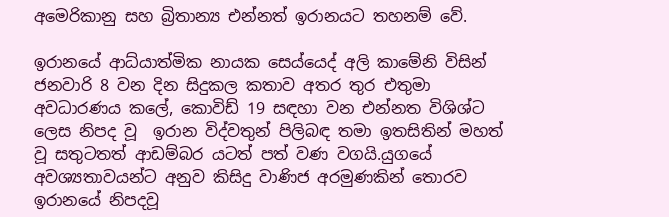අමෙරිකානු සහ බ්‍රිතාන්‍ය එන්නත් ඉරානයට තහනම් වේ.

ඉරානයේ ආධ්යාත්මික නායක සෙය්යෙද් අලි කාමේනි විසින් ජනවාරි 8 වන දින සිදුකල කතාව අතර තුර එතුමා අවධාරණය කලේ, කොවිඩ් 19 සඳහා වන එන්නත විශිශ්ට ලෙස නිපද වූ  ඉරාන විද්වතුන් පිලිබඳ තමා ඉතසිතින් මහත් වූ සතුටතත් ආඩම්බර යටත් පත් වණ වගයි.යුගයේ අවශ්‍යතාවයන්ට අනුව කිසිදු වාණිජ අරමුණකින් තොරව ඉරානයේ නිපදවූ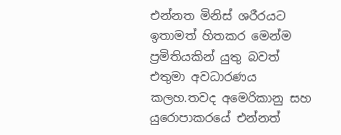එන්නත මිනිස් ශරීරයට ඉතාමත් හිතකර මෙන්ම  ප්‍රමිතියකින් යුතු බවත් එතුමා අවධාරණය කලහ.තවද අමෙරිකානු සහ යුරොපාකරයේ එන්නත්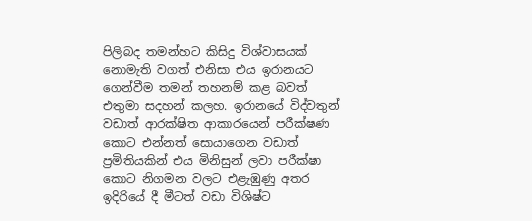පිලිබද තමන්හට කිසිදු විශ්වාසයක් නොමැති වගත් එනිසා එය ඉරානයට ගෙන්වීම තමන් තහනම් කළ බවත් එතුමා සදහන් කලහ. ඉරානයේ විද්වතුන් වඩාත් ආරක්ෂිත ආකාරයෙන් පරීක්ෂණ කොට එන්නත් සොයාගෙන වඩාත් ප්‍රමිතියකින් එය මිනිසුන් ලවා පරීක්ෂා කොට නිගමන වලට එළැඹුණු අතර ඉදිරියේ දී මීටත් වඩා විශිෂ්ට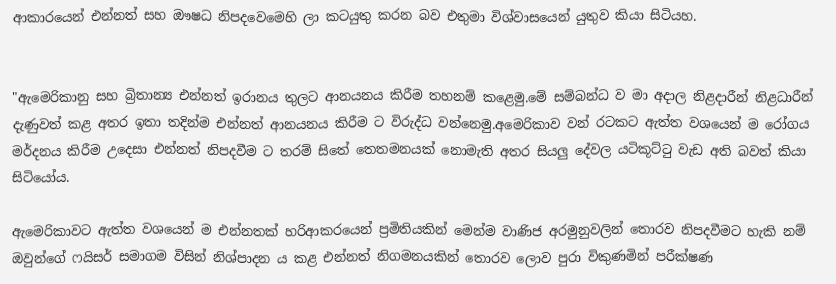ආකාරයෙන් එන්නත් සහ ඖෂධ නිපදවෙමෙහි ලා කටයුතු කරන බව එතුමා විශ්වාසයෙන් යුතුව කියා සිටියහ.


"ඇමෙරිකානු සහ බ්‍රිතාන්‍ය එන්නත් ඉරානය තුලට ආනයනය කිරීම තහනම් කළෙමු.මේ සම්බන්ධ ව මා අදාල නිළදාරීන් නිළධාරීන් දැණුවත් කළ අතර ඉතා තදින්ම එන්නත් ආනයනය කිරීම ට විරුද්ධ වන්නෙමු.අමෙරිකාව වන් රටකට ඇත්ත වශයෙන් ම රෝගය මර්දනය කිරීම උදෙසා එන්නත් නිපදවීම ට තරම් සිතේ තෙතමනයක් නොමැති අතර සියලු දේවල යටිකූට්ටු වැඩ අති බවත් කියා සිටියෝය.

ඇමෙරිකාවට ඇත්ත වශයෙන් ම එන්නතක් හරිආකරයෙන් ප්‍රමිතියකින් මෙන්ම වාණිජ අරමුනුවලින් තොරව නිපදවීමට හැකි නම් ඔවුන්ගේ ෆයිසර් සමාගම විසින් නිශ්පාදන ය කළ එන්නත් නිගමනයකින් තොරව ලොව පුරා විකුණමින් පරීක්ෂණ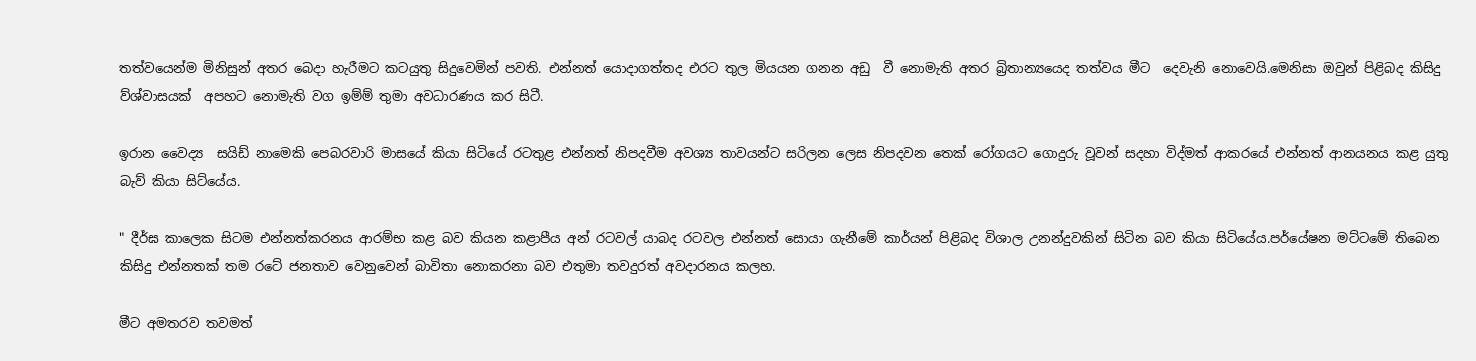තත්වයෙන්ම මිනිසුන් අතර බෙදා හැරීමට කටයුතු සිදුවෙමින් පවති. එන්නත් යොදාගත්තද එරට තුල මියයන ගනන අඩු  වී නොමැති අතර බ්‍රිතාන්‍යයෙද තත්වය මීට  දෙවැනි නොවෙයි.මෙනිසා ඔවුන් පිළිබද කිසිදු ව්ශ්වාසයක්  අපහට නොමැති වග ඉම්ම් තුමා අවධාරණය කර සිටී.

ඉරාන වෛද්‍ය  සයිඩ් නාමෙකි පෙබරවාරි මාසයේ කියා සිටියේ රටතුළ එන්නත් නිපදවීම අවශ්‍ය තාවයන්ට සරිලන ලෙස නිපදවන තෙක් රෝගයට ගොදුරු වූවන් සදහා විද්මත් ආකරයේ එන්නත් ආනයනය කළ යුතු බැව් කියා සිට්යේය.

" දීර්ඝ කාලෙක සිටම එන්නත්කරනය ආරම්භ කළ බව කියන කළාපීය අන් රටවල් යාබද රටවල එන්නත් සොයා ගැනීමේ කාර්යන් පිළිබද විශාල උනන්දුවකින් සිටින බව කියා සිටියේය.පර්යේෂන මට්ටමේ තිබෙන කිසිදු එන්නතක් තම රටේ ජනතාව වෙනුවෙන් බාවිතා නොකරනා බව එතුමා තවදුරත් අවදාරනය කලහ.

මීට අමතරව තවමත්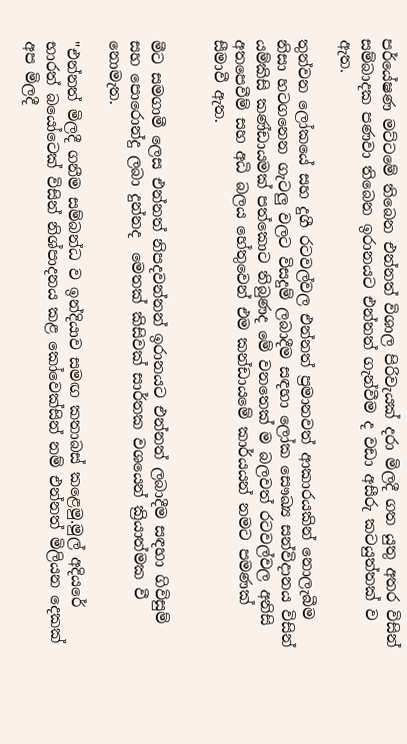පර්යේෂණ මට්ටමේ තිබෙන එන්නත් විශාල පිරිවැයක් දරා මිලදී ගත යුතු අතර විසින් සම්බාදක පණවා තිබෙන ඉරානයට එන්නත් ගැන්වීම ද වඩා අසීරු කටයුත්තක් ව ඇත.

තුන්වන ලෝකයේ සහ දුගී රටවල්වල එන්නත් ප්‍රමානවත් ආකාරයකින් නොලැබීම නිසා හටගනෙන ගැටලු වලට විසදුම් ලබාදීම සඳහා ලෝක සෞඛ්‍ය සන්විදානය විසින් යම්කිසි කණ්ඩායමක් පත්කොට තිබුණද මේ වනතෙක් ම බලවත් රටවල්වල අනිසි අතපෙවීම් සහ අධි බලය හේතුවෙන් එම කන්ඩායමේ කාර්යයන් නමට පමණක් සීමාවී ඇත.


මීට සමගාමී ලෙස එන්නත් නිපදවන්නන් ඉරානයට එන්නත් ලබාදීම සඳහා ගිවිසුම් සහ පොරොන්දු ලබා දුන්නද  මෙතක් කිසිවක් සාර්තක වශයෙන් ක්‍රියාත්මක වී නොමැත.

"එන්නත් මිලදී ගනීම සම්බන්ධ ව ඉන්දියාව සමඟ කතාබස් කළෙමු.මුල් අදියරේ භාරත් බයෝටෙක් විසින් නිශ්පාදනය කළ කෝවෙක්සින් නම් එන්නත් මිලියන දෙකක් අප මිලදී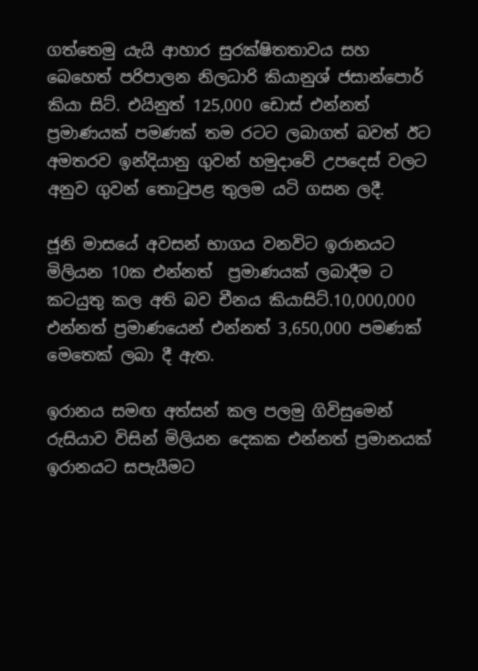ගත්තෙමු යැයි ආහාර සුරක්ෂිතතාවය සහ බෙහෙත් පරිපාලන නිලධාරි කියානුශ් ජසාන්පොර් කියා සිට්. එයිනුත් 125,000 ඩොස් එන්නත් ප්‍රමාණයක් පමණක් තම රටට ලබාගත් බවත් ඊට අමතරව ඉන්දියානු ගුවන් හමුදාවේ උපදෙස් වලට අනුව ගුවන් තොටුපළ තුලම යටි ගසන ලදී.

ජූනි මාසයේ අවසන් භාගය වනවිට ඉරානයට මිලියන 10ක එන්නත්  ප්‍රමාණයක් ලබාදීම ට කටයුතු කල අති බව චීනය කියාසිට්.10,000,000 එන්නත් ප්‍රමාණයෙන් එන්නත් 3,650,000 පමණක් මෙතෙක් ලබා දී ඇත.

ඉරානය සමඟ අත්සන් කල පලමු ගිවිසුමෙන් රුසියාව විසින් මිලියන දෙකක එන්නත් ප්‍රමානයක් ඉරානයට සපැයීමට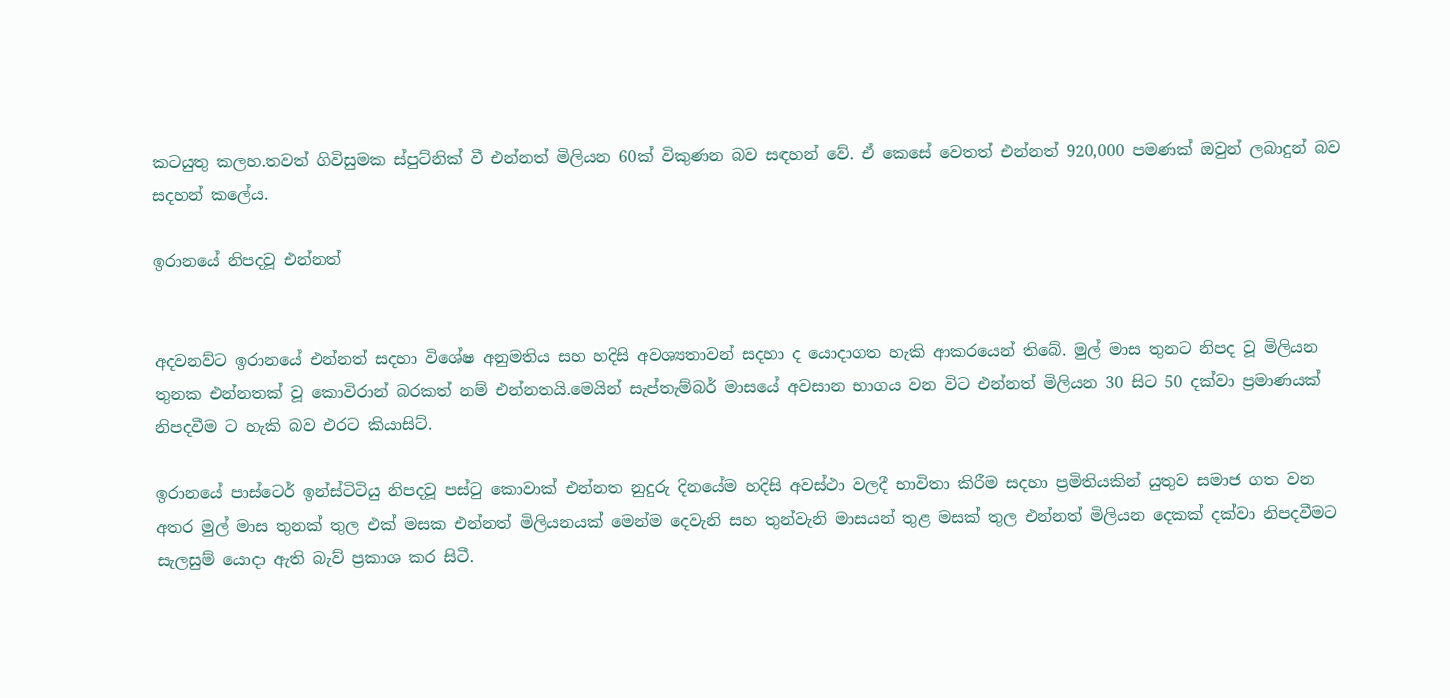කටයුතු කලහ.තවත් ගිවිසුමක ස්පුට්නික් වී එන්නත් මිලියන 60ක් විකුණන බව සඳහන් වේ. ඒ කෙසේ වෙතත් එන්නත් 920,000 පමණක් ඔවුන් ලබාදුන් බව සදහන් කලේය.

ඉරානයේ නිපදවූ එන්නත්


අදවනව්ට ඉරානයේ එන්නත් සදහා විශේෂ අනුමතිය සහ හදිසි අවශ්‍යතාවන් සදහා ද යොදාගත හැකි ආකරයෙන් තිබේ. මුල් මාස තුනට නිපද වූ මිලියන තුනක එන්නතක් වූ කොවිරාන් බරකත් නම් එන්නතයි.මෙයින් සැප්තැම්බර් මාසයේ අවසාන භාගය වන විට එන්නත් මිලියන 30 සිට 50 දක්වා ප්‍රමාණයක් නිපදවීම ට හැකි බව එරට කියාසිට්.

ඉරානයේ පාස්ටෙර් ඉන්ස්ටිටියු නිපදවූ පස්ටු කොවාක් එන්නත නුදුරු දිනයේම හදිසි අවස්ථා වලදී භාවිතා කිරීම සදහා ප්‍රමිතියකින් යුතුව සමාජ ගත වන අතර මුල් මාස තුනක් තුල එක් මසක එන්නත් මිලියනයක් මෙන්ම දෙවැනි සහ තුන්වැනි මාසයන් තුළ මසක් තුල එන්නත් මිලියන දෙකක් දක්වා නිපදවීමට සැලසුම් යොදා ඇති බැව් ප්‍රකාශ කර සිටී.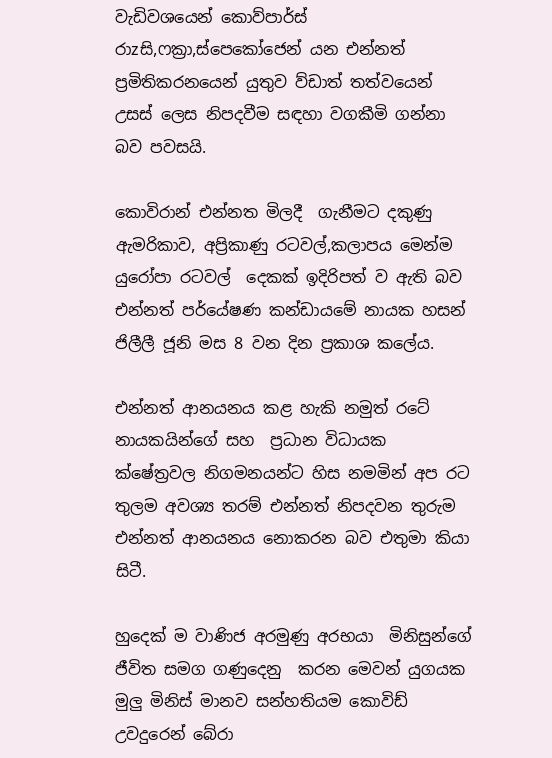වැඩිවශයෙන් කොව්පාර්ස් රාzසි,ෆක්‍රා,ස්පෙකෝජෙන් යන එන්නත් ප්‍රමිතිකරනයෙන් යුතුව ව්ඩාත් තත්වයෙන් උසස් ලෙස නිපදවීම සඳහා වගකීමි ගන්නා බව පවසයි.

කොවිරාන් එන්නත මිලදී  ගැනීමට දකුණු ඇමරිකාව, අප්‍රිකාණු රටවල්,කලාපය මෙන්ම යුරෝපා රටවල්  දෙකක් ඉදිරිපත් ව ඇති බව එන්නත් පර්යේෂණ කන්ඩායමේ නායක හසන් ජිලීලී ජූනි මස 8 වන දින ප්‍රකාශ කලේය.

එන්නත් ආනයනය කළ හැකි නමුත් රටේ නායකයින්ගේ සහ  ප්‍රධාන විධායක ක්ෂේත්‍රවල නිගමනයන්ට හිස නමමින් අප රට තුලම අවශ්‍ය තරම් එන්නත් නිපදවන තුරුම එන්නත් ආනයනය නොකරන බව එතුමා කියා සිටී.

හුදෙක් ම වාණිජ අරමුණු අරභයා  මිනිසුන්ගේ ජීවිත සමග ගණුදෙනු  කරන මෙවන් යුගයක මුලු මිනිස් මානව සන්හතියම කොවිඩ් උවදුරෙන් බේරා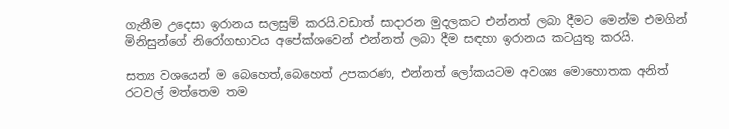ගැනීම උදෙසා ඉරානය සලසුම් කරයි.වඩාත් සාදාරන මුදලකට එන්නත් ලබා දීමට මෙන්ම එමගින් මිනිසුන්ගේ නිරෝගභාවය අපේක්ශවෙන් එන්නත් ලබා දීම සඳහා ඉරානය කටයුතු කරයි.

සත්‍ය වශයෙන් ම බෙහෙත්,බෙහෙත් උපකරණ, එන්නත් ලෝකයටම අවශ්‍ය මොහොතක අනිත් රටවල් මත්තෙම තම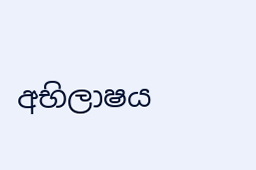අභිලාෂය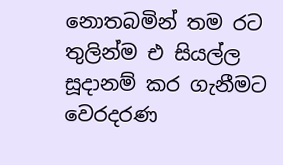නොතබමින් තම රට තුලින්ම එ සියල්ල සූදානම් කර ගැනීමට වෙරදරණ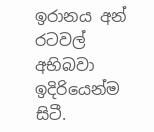ඉරානය අන් රටවල් අභිබවා ඉදිරියෙන්ම සිටී.